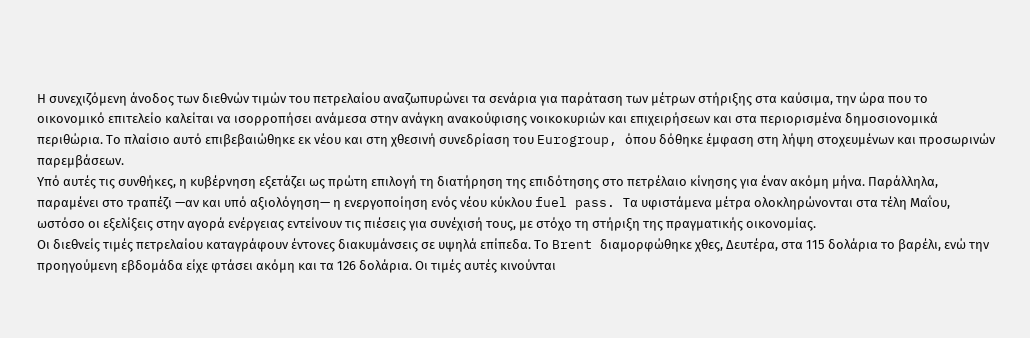Η συνεχιζόμενη άνοδος των διεθνών τιμών του πετρελαίου αναζωπυρώνει τα σενάρια για παράταση των μέτρων στήριξης στα καύσιμα, την ώρα που το οικονομικό επιτελείο καλείται να ισορροπήσει ανάμεσα στην ανάγκη ανακούφισης νοικοκυριών και επιχειρήσεων και στα περιορισμένα δημοσιονομικά περιθώρια. Το πλαίσιο αυτό επιβεβαιώθηκε εκ νέου και στη χθεσινή συνεδρίαση του Eurogroup, όπου δόθηκε έμφαση στη λήψη στοχευμένων και προσωρινών παρεμβάσεων.
Υπό αυτές τις συνθήκες, η κυβέρνηση εξετάζει ως πρώτη επιλογή τη διατήρηση της επιδότησης στο πετρέλαιο κίνησης για έναν ακόμη μήνα. Παράλληλα, παραμένει στο τραπέζι —αν και υπό αξιολόγηση— η ενεργοποίηση ενός νέου κύκλου fuel pass. Τα υφιστάμενα μέτρα ολοκληρώνονται στα τέλη Μαΐου, ωστόσο οι εξελίξεις στην αγορά ενέργειας εντείνουν τις πιέσεις για συνέχισή τους, με στόχο τη στήριξη της πραγματικής οικονομίας.
Οι διεθνείς τιμές πετρελαίου καταγράφουν έντονες διακυμάνσεις σε υψηλά επίπεδα. Το Brent διαμορφώθηκε χθες, Δευτέρα, στα 115 δολάρια το βαρέλι, ενώ την προηγούμενη εβδομάδα είχε φτάσει ακόμη και τα 126 δολάρια. Οι τιμές αυτές κινούνται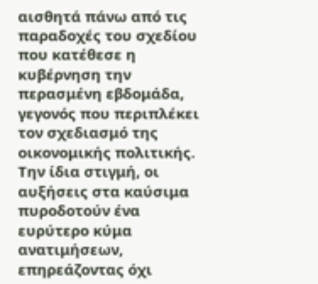αισθητά πάνω από τις παραδοχές του σχεδίου που κατέθεσε η κυβέρνηση την περασμένη εβδομάδα, γεγονός που περιπλέκει τον σχεδιασμό της οικονομικής πολιτικής.
Την ίδια στιγμή, οι αυξήσεις στα καύσιμα πυροδοτούν ένα ευρύτερο κύμα ανατιμήσεων, επηρεάζοντας όχι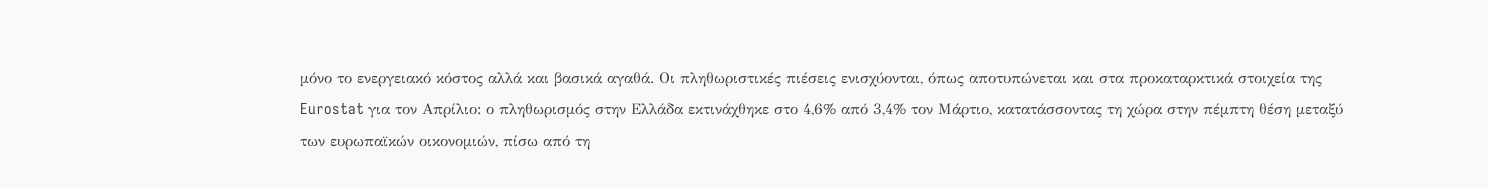μόνο το ενεργειακό κόστος αλλά και βασικά αγαθά. Οι πληθωριστικές πιέσεις ενισχύονται, όπως αποτυπώνεται και στα προκαταρκτικά στοιχεία της Eurostat για τον Απρίλιο: ο πληθωρισμός στην Ελλάδα εκτινάχθηκε στο 4,6% από 3,4% τον Μάρτιο, κατατάσσοντας τη χώρα στην πέμπτη θέση μεταξύ των ευρωπαϊκών οικονομιών, πίσω από τη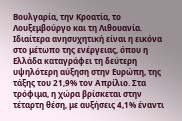Βουλγαρία, την Κροατία, το Λουξεμβούργο και τη Λιθουανία.
Ιδιαίτερα ανησυχητική είναι η εικόνα στο μέτωπο της ενέργειας, όπου η Ελλάδα καταγράφει τη δεύτερη υψηλότερη αύξηση στην Ευρώπη, της τάξης του 21,9% τον Απρίλιο. Στα τρόφιμα, η χώρα βρίσκεται στην τέταρτη θέση, με αυξήσεις 4,1% έναντι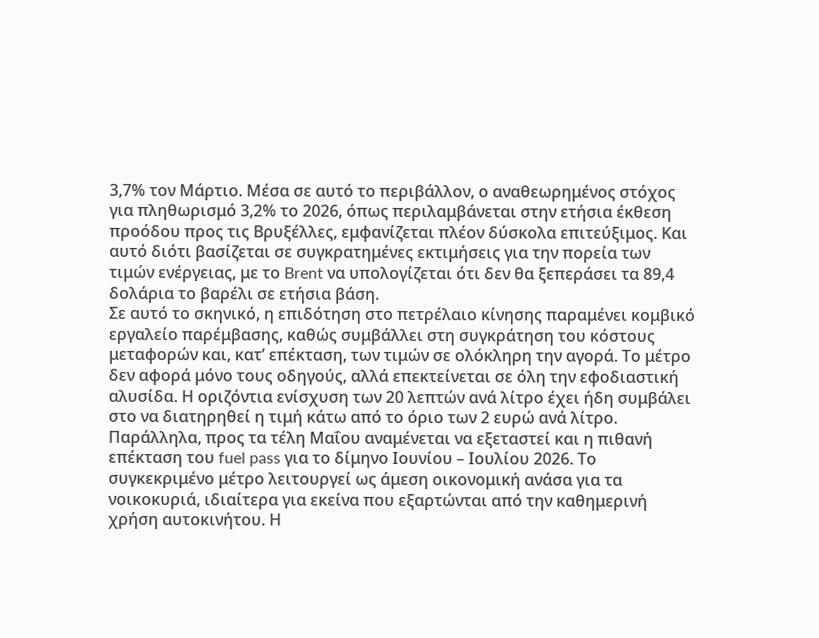3,7% τον Μάρτιο. Μέσα σε αυτό το περιβάλλον, ο αναθεωρημένος στόχος για πληθωρισμό 3,2% το 2026, όπως περιλαμβάνεται στην ετήσια έκθεση προόδου προς τις Βρυξέλλες, εμφανίζεται πλέον δύσκολα επιτεύξιμος. Και αυτό διότι βασίζεται σε συγκρατημένες εκτιμήσεις για την πορεία των τιμών ενέργειας, με το Brent να υπολογίζεται ότι δεν θα ξεπεράσει τα 89,4 δολάρια το βαρέλι σε ετήσια βάση.
Σε αυτό το σκηνικό, η επιδότηση στο πετρέλαιο κίνησης παραμένει κομβικό εργαλείο παρέμβασης, καθώς συμβάλλει στη συγκράτηση του κόστους μεταφορών και, κατ’ επέκταση, των τιμών σε ολόκληρη την αγορά. Το μέτρο δεν αφορά μόνο τους οδηγούς, αλλά επεκτείνεται σε όλη την εφοδιαστική αλυσίδα. Η οριζόντια ενίσχυση των 20 λεπτών ανά λίτρο έχει ήδη συμβάλει στο να διατηρηθεί η τιμή κάτω από το όριο των 2 ευρώ ανά λίτρο.
Παράλληλα, προς τα τέλη Μαΐου αναμένεται να εξεταστεί και η πιθανή επέκταση του fuel pass για το δίμηνο Ιουνίου – Ιουλίου 2026. Το συγκεκριμένο μέτρο λειτουργεί ως άμεση οικονομική ανάσα για τα νοικοκυριά, ιδιαίτερα για εκείνα που εξαρτώνται από την καθημερινή χρήση αυτοκινήτου. Η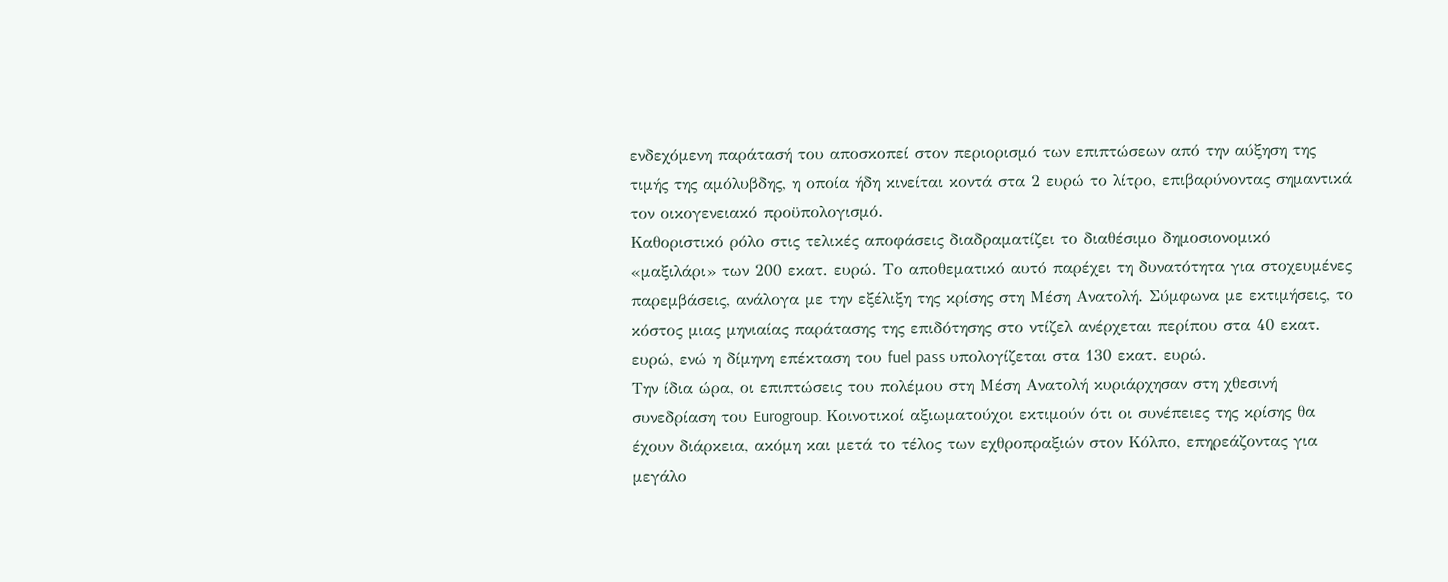ενδεχόμενη παράτασή του αποσκοπεί στον περιορισμό των επιπτώσεων από την αύξηση της τιμής της αμόλυβδης, η οποία ήδη κινείται κοντά στα 2 ευρώ το λίτρο, επιβαρύνοντας σημαντικά τον οικογενειακό προϋπολογισμό.
Καθοριστικό ρόλο στις τελικές αποφάσεις διαδραματίζει το διαθέσιμο δημοσιονομικό «μαξιλάρι» των 200 εκατ. ευρώ. Το αποθεματικό αυτό παρέχει τη δυνατότητα για στοχευμένες παρεμβάσεις, ανάλογα με την εξέλιξη της κρίσης στη Μέση Ανατολή. Σύμφωνα με εκτιμήσεις, το κόστος μιας μηνιαίας παράτασης της επιδότησης στο ντίζελ ανέρχεται περίπου στα 40 εκατ. ευρώ, ενώ η δίμηνη επέκταση του fuel pass υπολογίζεται στα 130 εκατ. ευρώ.
Την ίδια ώρα, οι επιπτώσεις του πολέμου στη Μέση Ανατολή κυριάρχησαν στη χθεσινή συνεδρίαση του Eurogroup. Κοινοτικοί αξιωματούχοι εκτιμούν ότι οι συνέπειες της κρίσης θα έχουν διάρκεια, ακόμη και μετά το τέλος των εχθροπραξιών στον Κόλπο, επηρεάζοντας για μεγάλο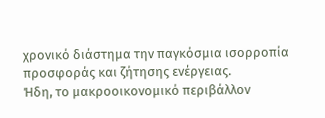χρονικό διάστημα την παγκόσμια ισορροπία προσφοράς και ζήτησης ενέργειας.
Ήδη, το μακροοικονομικό περιβάλλον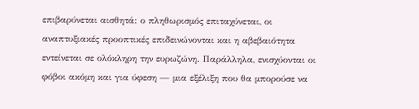επιβαρύνεται αισθητά: ο πληθωρισμός επιταχύνεται, οι αναπτυξιακές προοπτικές επιδεινώνονται και η αβεβαιότητα εντείνεται σε ολόκληρη την ευρωζώνη. Παράλληλα, ενισχύονται οι φόβοι ακόμη και για ύφεση — μια εξέλιξη που θα μπορούσε να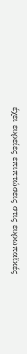έχει ευρείες επιπτώσεις στις ευρωπαϊκές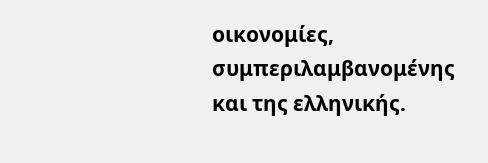οικονομίες, συμπεριλαμβανομένης και της ελληνικής.